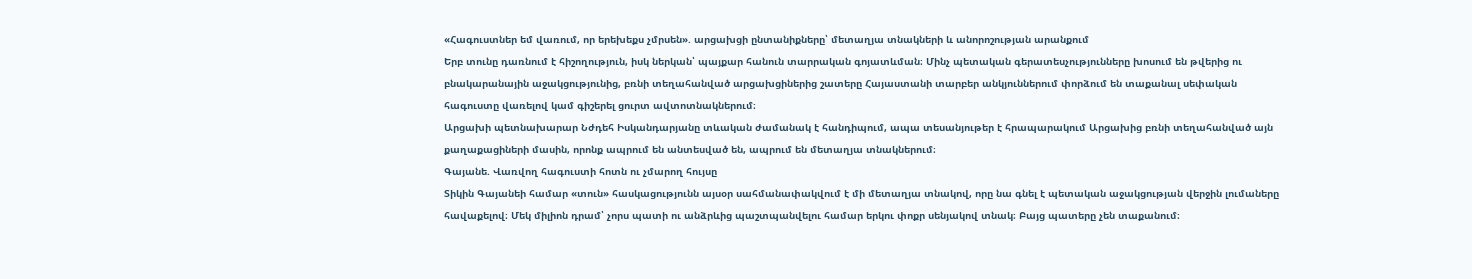«Հագուստներ եմ վառում, որ երեխեքս չմրսեն». արցախցի ընտանիքները՝ մետաղյա տնակների և անորոշության արանքում
Երբ տունը դառնում է հիշողություն, իսկ ներկան՝ պայքար հանուն տարրական գոյատևման։ Մինչ պետական գերատեսչությունները խոսում են թվերից ու բնակարանային աջակցությունից, բռնի տեղահանված արցախցիներից շատերը Հայաստանի տարբեր անկյուններում փորձում են տաքանալ սեփական հագուստը վառելով կամ գիշերել ցուրտ ավտոտնակներում։
Արցախի պետնախարար Նժդեհ Իսկանդարյանը տևական ժամանակ է հանդիպում, ապա տեսանյութեր է հրապարակում Արցախից բռնի տեղահանված այն քաղաքացիների մասին, որոնք ապրում են անտեսված են, ապրում են մետաղյա տնակներում։
Գայանե. Վառվող հագուստի հոտն ու չմարող հույսը
Տիկին Գայանեի համար «տուն» հասկացությունն այսօր սահմանափակվում է մի մետաղյա տնակով, որը նա գնել է պետական աջակցության վերջին լումաները հավաքելով։ Մեկ միլիոն դրամ՝ չորս պատի ու անձրևից պաշտպանվելու համար երկու փոքր սենյակով տնակ։ Բայց պատերը չեն տաքանում։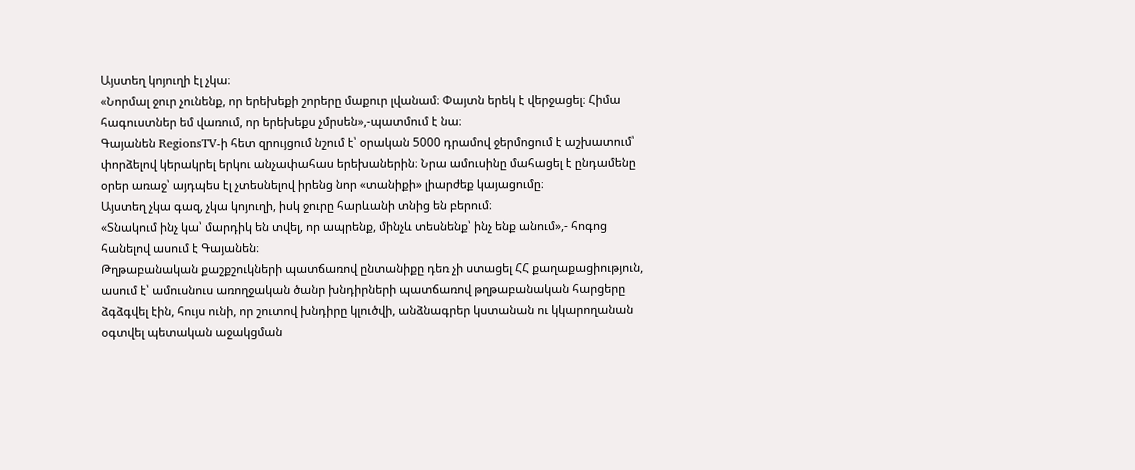Այստեղ կոյուղի էլ չկա։
«Նորմալ ջուր չունենք, որ երեխեքի շորերը մաքուր լվանամ։ Փայտն երեկ է վերջացել։ Հիմա հագուստներ եմ վառում, որ երեխեքս չմրսեն»,-պատմում է նա։
Գայանեն RegionsTV-ի հետ զրույցում նշում է՝ օրական 5000 դրամով ջերմոցում է աշխատում՝ փորձելով կերակրել երկու անչափահաս երեխաներին։ Նրա ամուսինը մահացել է ընդամենը օրեր առաջ՝ այդպես էլ չտեսնելով իրենց նոր «տանիքի» լիարժեք կայացումը։
Այստեղ չկա գազ, չկա կոյուղի, իսկ ջուրը հարևանի տնից են բերում։
«Տնակում ինչ կա՝ մարդիկ են տվել, որ ապրենք, մինչև տեսնենք՝ ինչ ենք անում»,- հոգոց հանելով ասում է Գայանեն։
Թղթաբանական քաշքշուկների պատճառով ընտանիքը դեռ չի ստացել ՀՀ քաղաքացիություն, ասում է՝ ամուսնուս առողջական ծանր խնդիրների պատճառով թղթաբանական հարցերը ձգձգվել էին, հույս ունի, որ շուտով խնդիրը կլուծվի, անձնագրեր կստանան ու կկարողանան օգտվել պետական աջակցման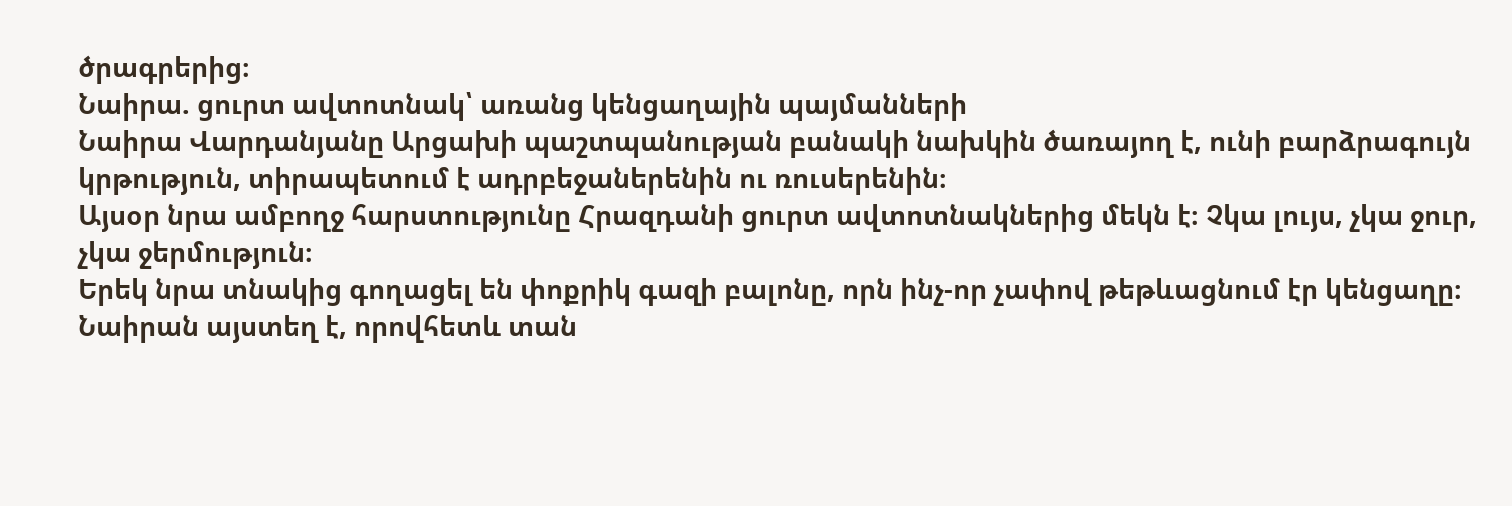ծրագրերից։
Նաիրա. ցուրտ ավտոտնակ՝ առանց կենցաղային պայմանների
Նաիրա Վարդանյանը Արցախի պաշտպանության բանակի նախկին ծառայող է, ունի բարձրագույն կրթություն, տիրապետում է ադրբեջաներենին ու ռուսերենին։
Այսօր նրա ամբողջ հարստությունը Հրազդանի ցուրտ ավտոտնակներից մեկն է։ Չկա լույս, չկա ջուր, չկա ջերմություն։
Երեկ նրա տնակից գողացել են փոքրիկ գազի բալոնը, որն ինչ-որ չափով թեթևացնում էր կենցաղը։ Նաիրան այստեղ է, որովհետև տան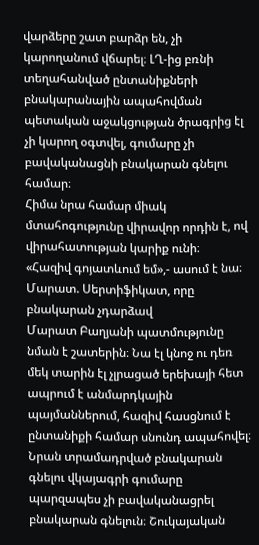վարձերը շատ բարձր են, չի կարողանում վճարել։ ԼՂ-ից բռնի տեղահանված ընտանիքների բնակարանային ապահովման պետական աջակցության ծրագրից էլ չի կարող օգտվել, գումարը չի բավականացնի բնակարան գնելու համար։
Հիմա նրա համար միակ մտահոգությունը վիրավոր որդին է, ով վիրահատության կարիք ունի։
«Հազիվ գոյատևում եմ»,- ասում է նա։
Մարատ. Սերտիֆիկատ, որը բնակարան չդարձավ
Մարատ Բաղյանի պատմությունը նման է շատերին։ Նա էլ կնոջ ու դեռ մեկ տարին էլ չլրացած երեխայի հետ ապրում է անմարդկային պայմաններում, հազիվ հասցնում է ընտանիքի համար սնունդ ապահովել։
Նրան տրամադրված բնակարան գնելու վկայագրի գումարը պարզապես չի բավականացրել բնակարան գնելուն։ Շուկայական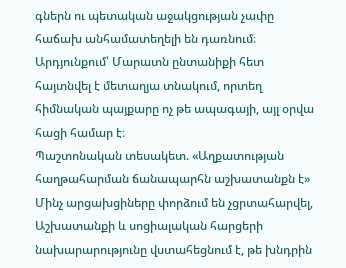գներն ու պետական աջակցության չափը հաճախ անհամատեղելի են դառնում։
Արդյունքում՝ Մարատն ընտանիքի հետ հայտնվել է մետաղյա տնակում, որտեղ հիմնական պայքարը ոչ թե ապագայի, այլ օրվա հացի համար է։
Պաշտոնական տեսակետ. «Աղքատության հաղթահարման ճանապարհն աշխատանքն է»
Մինչ արցախցիները փորձում են չցրտահարվել, Աշխատանքի և սոցիալական հարցերի նախարարությունը վստահեցնում է, թե խնդրին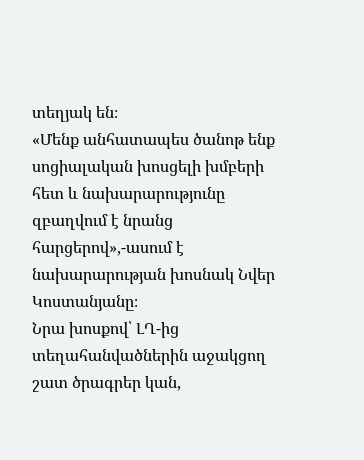տեղյակ են։
«Մենք անհատապես ծանոթ ենք սոցիալական խոսցելի խմբերի հետ և նախարարությունը զբաղվում է նրանց հարցերով»,-ասում է նախարարության խոսնակ Նվեր Կոստանյանը։
Նրա խոսքով՝ ԼՂ-ից տեղահանվածներին աջակցող շատ ծրագրեր կան,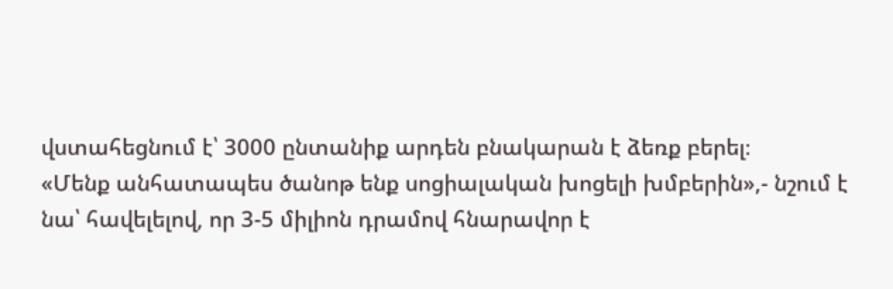վստահեցնում է՝ 3000 ընտանիք արդեն բնակարան է ձեռք բերել։
«Մենք անհատապես ծանոթ ենք սոցիալական խոցելի խմբերին»,- նշում է նա՝ հավելելով, որ 3-5 միլիոն դրամով հնարավոր է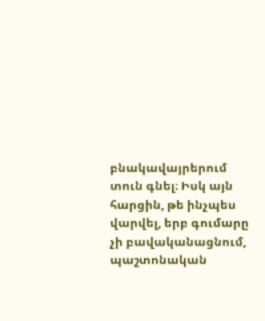բնակավայրերում տուն գնել։ Իսկ այն հարցին, թե ինչպես վարվել, երբ գումարը չի բավականացնում, պաշտոնական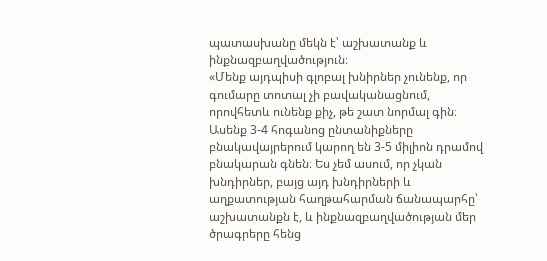պատասխանը մեկն է՝ աշխատանք և ինքնազբաղվածություն։
«Մենք այդպիսի գլոբալ խնիրներ չունենք, որ գումարը տոտալ չի բավականացնում, որովհետև ունենք քիչ, թե շատ նորմալ գին։ Ասենք 3-4 հոգանոց ընտանիքները բնակավայրերում կարող են 3-5 միլիոն դրամով բնակարան գնեն։ Ես չեմ ասում, որ չկան խնդիրներ, բայց այդ խնդիրների և աղքատության հաղթահարման ճանապարհը՝ աշխատանքն է, և ինքնազբաղվածության մեր ծրագրերը հենց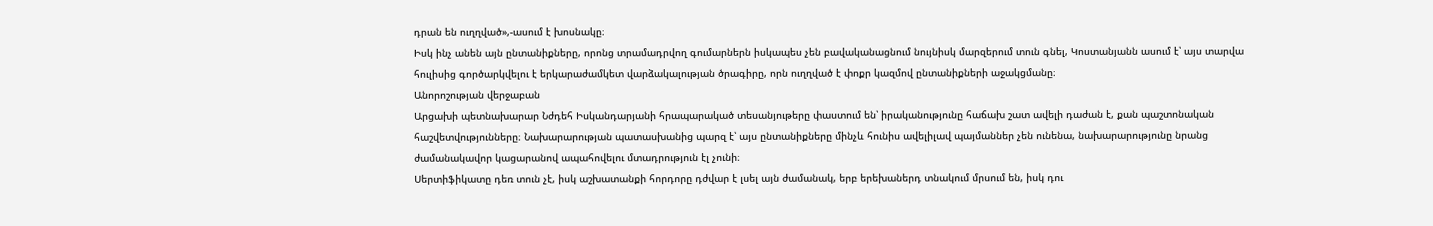դրան են ուղղված»,-ասում է խոսնակը։
Իսկ ինչ անեն այն ընտանիքները, որոնց տրամադրվող գումարներն իսկապես չեն բավականացնում նույնիսկ մարզերում տուն գնել, Կոստանյանն ասում է՝ այս տարվա հուլիսից գործարկվելու է երկարաժամկետ վարձակալության ծրագիրը, որն ուղղված է փոքր կազմով ընտանիքների աջակցմանը։
Անորոշության վերջաբան
Արցախի պետնախարար Նժդեհ Իսկանդարյանի հրապարակած տեսանյութերը փաստում են՝ իրականությունը հաճախ շատ ավելի դաժան է, քան պաշտոնական հաշվետվությունները։ Նախարարության պատասխանից պարզ է՝ այս ընտանիքները մինչև հունիս ավելիլավ պայմաններ չեն ունենա, նախարարությունը նրանց ժամանակավոր կացարանով ապահովելու մտադրություն էլ չունի։
Սերտիֆիկատը դեռ տուն չէ, իսկ աշխատանքի հորդորը դժվար է լսել այն ժամանակ, երբ երեխաներդ տնակում մրսում են, իսկ դու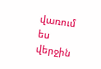վառում ես վերջին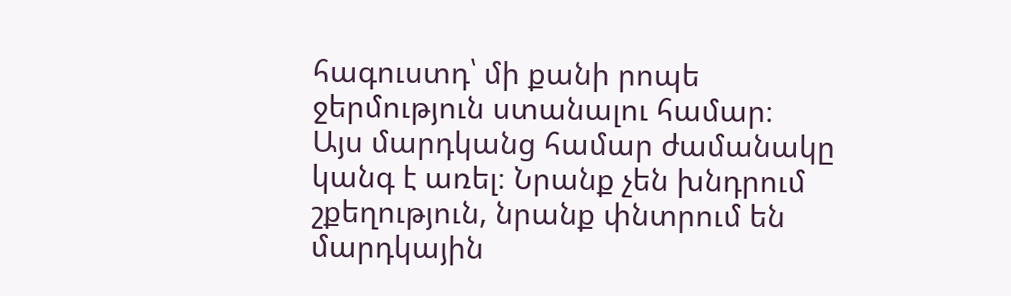հագուստդ՝ մի քանի րոպե ջերմություն ստանալու համար։
Այս մարդկանց համար ժամանակը կանգ է առել։ Նրանք չեն խնդրում շքեղություն, նրանք փնտրում են մարդկային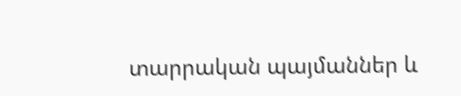տարրական պայմաններ և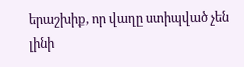երաշխիք, որ վաղը ստիպված չեն լինի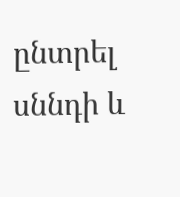ընտրել սննդի և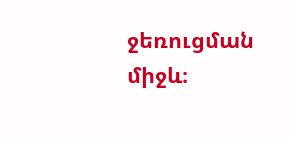ջեռուցման միջև։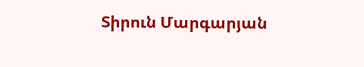Տիրուն Մարգարյան